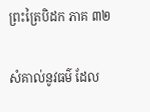ព្រះត្រៃបិដក ភាគ ៣២

សំគាល់នូវធម៌ ដែល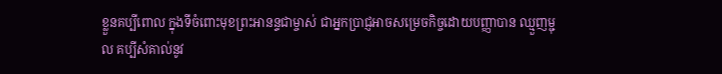ខ្លួនគប្បីពោល ក្នុងទីចំពោះមុខព្រះអានន្ទជាម្ចាស់ ជាអ្នកប្រាជ្ញអាចសម្រេចកិច្ចដោយបញ្ញាបាន ឈ្មួញម្ជុល គប្បីសំគាល់នូវ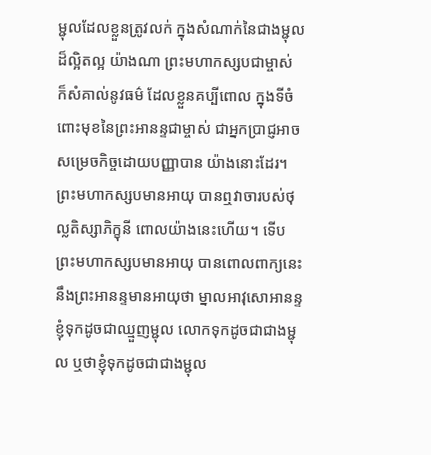ម្ជុលដែលខ្លួនត្រូវលក់ ក្នុងសំណាក់នៃជាងម្ជុលដ៏ល្អិតល្អ យ៉ាងណា ព្រះមហាកស្សបជាម្ចាស់ ក៏សំគាល់នូវធម៌ ដែលខ្លួនគប្បីពោល ក្នុងទីចំពោះមុខនៃព្រះអានន្ទជាម្ចាស់ ជាអ្នកប្រាជ្ញអាចសម្រេចកិច្ចដោយបញ្ញាបាន យ៉ាងនោះដែរ។ ព្រះមហាកស្សបមានអាយុ បានឮវាចារបស់ថុល្លតិស្សាភិក្ខុនី ពោលយ៉ាងនេះហើយ។ ទើបព្រះមហាកស្សបមានអាយុ បានពោលពាក្យនេះ នឹងព្រះអានន្ទមានអាយុថា ម្នាលអាវុសោអានន្ទ ខ្ញុំទុកដូចជាឈ្មួញម្ជុល លោកទុកដូចជាជាងម្ជុល ឬថាខ្ញុំទុកដូចជាជាងម្ជុល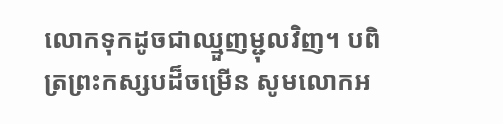លោកទុកដូចជាឈ្មួញម្ជុលវិញ។ បពិត្រព្រះកស្សបដ៏ចម្រើន សូមលោកអ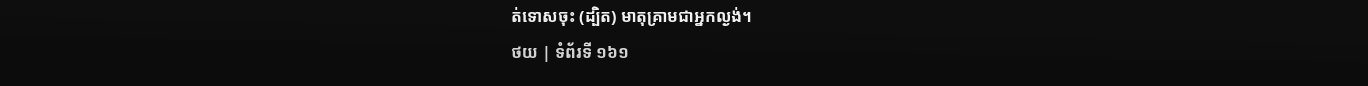ត់ទោសចុះ (ដ្បិត) មាតុគ្រាមជាអ្នកល្ងង់។
ថយ | ទំព័រទី ១៦១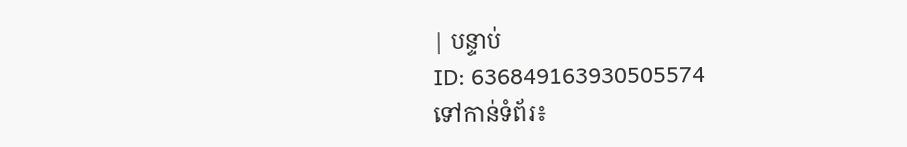| បន្ទាប់
ID: 636849163930505574
ទៅកាន់ទំព័រ៖